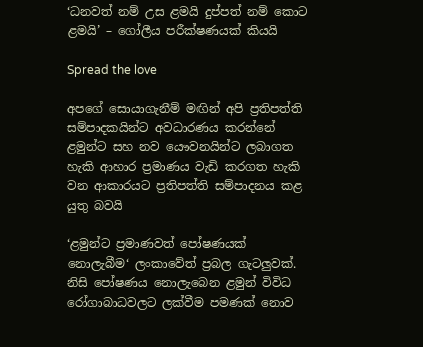‘ධනවත් නම් උස ළමයි දුප්පත් නම් කොට ළමයි’ – ගෝලීය පරීක්ෂණයක් කියයි

Spread the love

අපගේ සොයාගැනීම් මඟින් අපි ප්‍රතිපත්ති සම්පාදකයින්ට අවධාරණය කරන්නේ ළමුන්ට සහ නව යෞවනයින්ට ලබාගත හැකි ආහාර ප්‍රමාණය වැඩි කරගත හැකි වන ආකාරයට ප්‍රතිපත්ති සම්පාදනය කළ යුතු බවයි

‘ළමුන්ට ප්‍රමාණවත් පෝෂණයක් නොලැබීම‘ ලංකාවේත් ප්‍රබල ගැටලුවක්. නිසි පෝෂණය නොලැබෙන ළමුන් විවිධ රෝගාබාධවලට ලක්වීම පමණක් නොව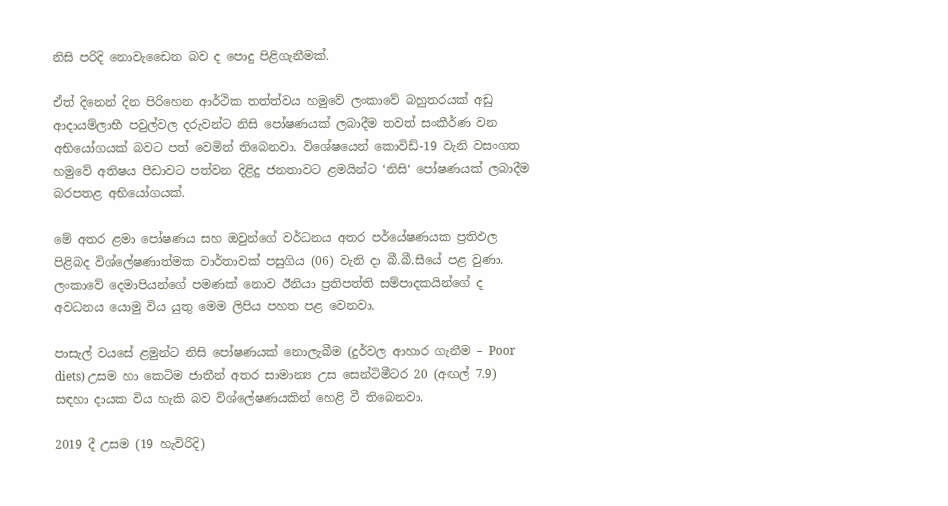නිසි පරිදි නොවැඩෛන බව ද පොදු පිළිගැනීමක්.

ඒත් දිනෙන් දින පිරිහෙන ආර්ථික තත්ත්වය හමුවේ ලංකාවේ බහුතරයක් අඩු ආදායම්ලාභී පවුල්වල දරුවන්ට නිසි පෝෂණයක් ලබාදීම තවත් සංකීර්ණ වන අභියෝගයක් බවට පත් වෙමින් තිබෙනවා. විශේෂයෙන් කොවිඩ්-19 වැනි වසංගත හමුවේ අතිෂය පීඩාවට පත්වන දිළිදු ජනතාවට ළමයින්ට ‘නිසි‘ පෝෂණයක් ලබාදීම බරපතළ අභියෝගයක්.

මේ අතර ළමා පෝෂණය සහ ඔවුන්ගේ වර්ධනය අතර පර්යේෂණයක ප්‍රතිඵල පිළිබද විශ්ලේෂණාත්මක වාර්තාවක් පසුගිය (06) වැනි දා බී.බී.සීයේ පළ වුණා. ලංකාවේ දෙමාපියන්ගේ පමණක් නොව ඊනියා ප්‍රතිපත්ති සම්පාදකයින්ගේ ද අවධනය යොමු විය යුතු මෙම ලිපිය පහත පළ වෙනවා.

පාසැල් වයසේ ළමුන්ට නිසි පෝෂණයක් නොලැබීම (දුර්වල ආහාර ගැනීම – Poor diets) උසම හා කෙටිම ජාතීන් අතර සාමාන්‍ය උස සෙන්ටිමීටර 20 (අඟල් 7.9) සඳහා දායක විය හැකි බව විශ්ලේෂණයකින් හෙළි වී තිබෙනවා.

2019 දී උසම (19 හැවිරිදි)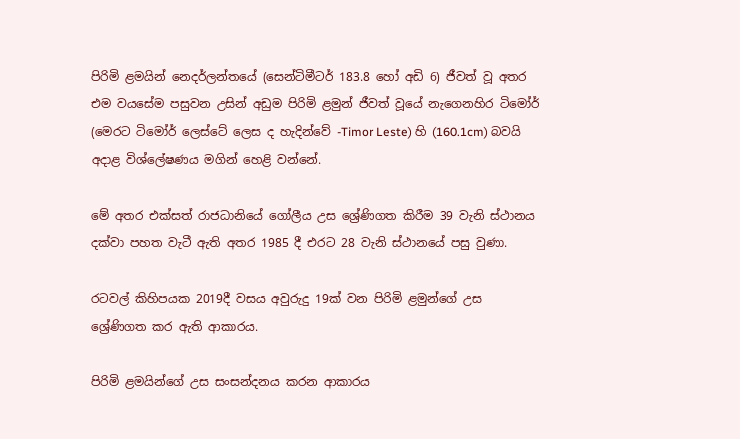පිරිමි ළමයින් නෙදර්ලන්තයේ (සෙන්ටිමීටර් 183.8 හෝ අඩි 6) ජීවත් වූ අතර එම වයසේම පසුවන උසින් අඩුම පිරිමි ළමුන් ජීවත් වූයේ නැගෙනහිර ටිමෝර් (මෙරට ටිමෝර් ලෙස්ටේ ලෙස ද හැදින්වේ -Timor Leste) හි (160.1cm) බවයි අදාළ විශ්ලේෂණය මගින් හෙළි වන්නේ.

මේ අතර එක්සත් රාජධානියේ ගෝලීය උස ශ්‍රේණිගත කිරීම 39 වැනි ස්ථානය දක්වා පහත වැටී ඇති අතර 1985 දී එරට 28 වැනි ස්ථානයේ පසු වුණා.

රටවල් කිහිපයක 2019දී වසය අවුරුදු 19ක් වන පිරිමි ළමුන්ගේ උස ශ්‍රේණිගත කර ඇති ආකාරය.

පිරිමි ළමයින්ගේ උස සංසන්දනය කරන ආකාරය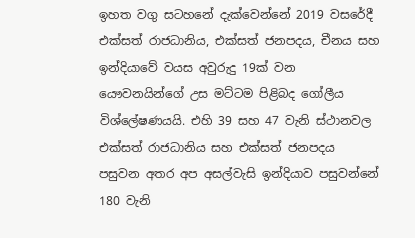ඉහත වගු සටහනේ දැක්වෙන්නේ 2019 වසරේදී එක්සත් රාජධානිය, එක්සත් ජනපදය, චීනය සහ ඉන්දියාවේ වයස අවුරුදු 19ක් වන යෞවනයින්ගේ උස මට්ටම පිළිබද ගෝලීය විශ්ලේෂණයයි. එහි 39 සහ 47 වැනි ස්ථානවල එක්සත් රාජධානිය සහ එක්සත් ජනපදය පසුවන අතර අප අසල්වැසි ඉන්දියාව පසුවන්නේ 180 වැනි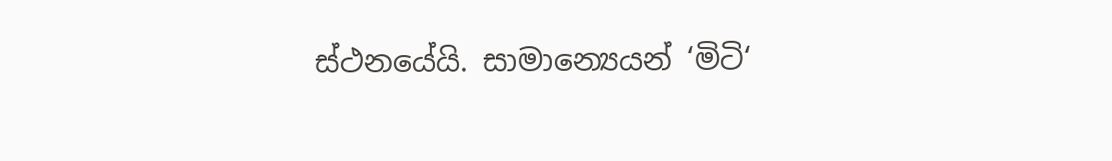ස්ථනයේයි. සාමාන්‍යෙයන් ‘මිටි‘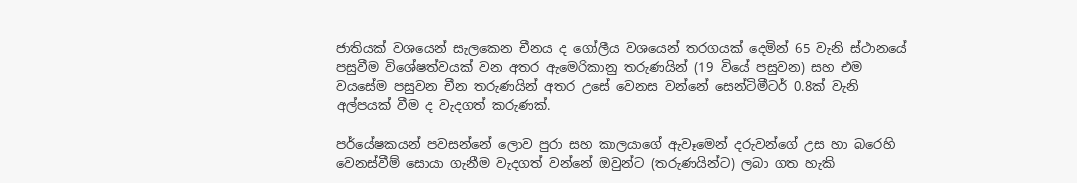ජාතියක් වශයෙන් සැලකෙන චීනය ද ගෝලීය වශයෙන් තරගයක් දෙමින් 65 වැනි ස්ථානයේ පසුවීම විශේෂත්වයක් වන අතර ඇමෙරිකානු තරුණයින් (19 වියේ පසුවන) සහ එම වයසේම පසුවන චීන තරුණයින් අතර උසේ වෙනස වන්නේ සෙන්ටිමීටර් 0.8ක් වැනි අල්පයක් වීම ද වැදගත් කරුණක්.

පර්යේෂකයන් පවසන්නේ ලොව පුරා සහ කාලයාගේ ඇවෑමෙන් දරුවන්ගේ උස හා බරෙහි වෙනස්වීම් සොයා ගැනීම වැදගත් වන්නේ ඔවුන්ට (තරුණයින්ට) ලබා ගත හැකි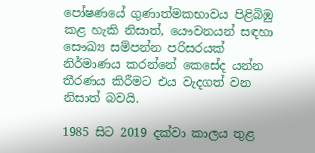පෝෂණයේ ගුණාත්මකභාවය පිළිබිඹු කළ හැකි නිසාත්, යෞවනයන් සඳහා සෞඛ්‍ය සම්පන්න පරිසරයක් නිර්මාණය කරන්නේ කෙසේද යන්න තීරණය කිරීමට එය වැදගත් වන නිසාත් බවයි.

1985 සිට 2019 දක්වා කාලය තුළ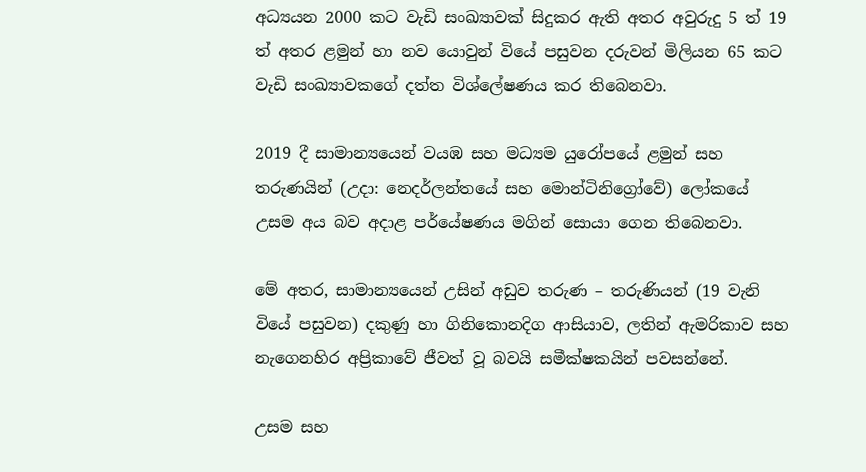අධ්‍යයන 2000 කට වැඩි සංඛ්‍යාවක් සිදුකර ඇති අතර අවුරුදු 5 ත් 19 ත් අතර ළමුන් හා නව යොවුන් වියේ පසුවන දරුවන් මිලියන 65 කට වැඩි සංඛ්‍යාවකගේ දත්ත විශ්ලේෂණය කර තිබෙනවා.

2019 දී සාමාන්‍යයෙන් වයඹ සහ මධ්‍යම යුරෝපයේ ළමුන් සහ තරුණයින් (උදා: නෙදර්ලන්තයේ සහ මොන්ටිනිග්‍රෝවේ) ලෝකයේ උසම අය බව අදාළ පර්යේෂණය මගින් සොයා ගෙන තිබෙනවා.

මේ අතර, සාමාන්‍යයෙන් උසින් අඩුව තරුණ – තරුණියන් (19 වැනි වියේ පසුවන) දකුණු හා ගිනිකොනදිග ආසියාව, ලතින් ඇමරිකාව සහ නැගෙනහිර අප්‍රිකාවේ ජීවත් වූ බවයි සමීක්ෂකයින් පවසන්නේ.

උසම සහ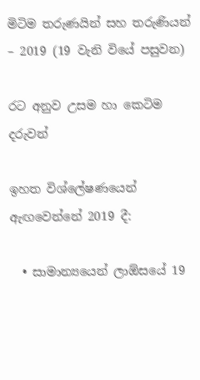මිටිම තරුණයින් සහ තරුණියන් – 2019 (19 වැනි වියේ පසුවන)

රට අනුව උසම හා කෙටිම දරුවන්

ඉහත විශ්ලේෂණයෙන් ඇඟවෙන්නේ 2019 දී:

  • සාමාන්‍යයෙන් ලාඕසයේ 19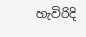හැවිරිදි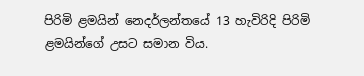පිරිමි ළමයින් නෙදර්ලන්තයේ 13 හැවිරිදි පිරිමි ළමයින්ගේ උසට සමාන විය.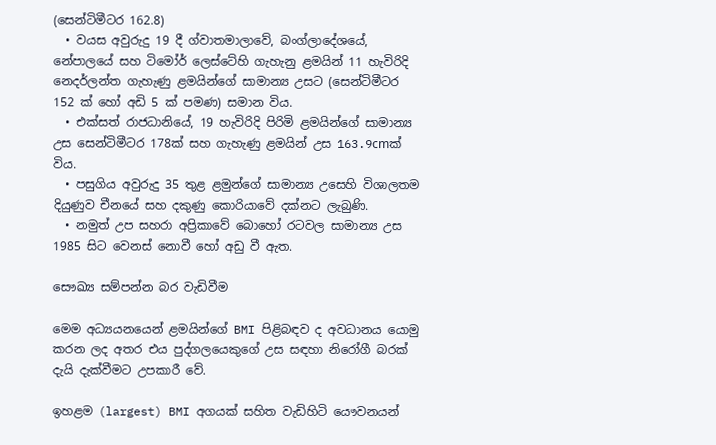(සෙන්ටිමීටර 162.8)
  • වයස අවුරුදු 19 දී ග්වාතමාලාවේ, බංග්ලාදේශයේ, නේපාලයේ සහ ටිමෝර් ලෙස්ටේහි ගැහැනු ළමයින් 11 හැවිරිදි නෙදර්ලන්ත ගැහැණු ළමයින්ගේ සාමාන්‍ය උසට (සෙන්ටිමීටර 152 ක් හෝ අඩි 5 ක් පමණ) සමාන විය.
  • එක්සත් රාජධානියේ, 19 හැවිරිදි පිරිමි ළමයින්ගේ සාමාන්‍ය උස සෙන්ටිමීටර 178ක් සහ ගැහැණු ළමයින් උස 163.9cmක් විය.
  • පසුගිය අවුරුදු 35 තුළ ළමුන්ගේ සාමාන්‍ය උසෙහි විශාලතම දියුණුව චීනයේ සහ දකුණු කොරියාවේ දක්නට ලැබුණි.
  • නමුත් උප සහරා අප්‍රිකාවේ බොහෝ රටවල සාමාන්‍ය උස 1985 සිට වෙනස් නොවී හෝ අඩු වී ඇත.

සෞඛ්‍ය සම්පන්න බර වැඩිවීම

මෙම අධ්‍යයනයෙන් ළමයින්ගේ BMI පිළිබඳව ද අවධානය යොමු කරන ලද අතර එය පුද්ගලයෙකුගේ උස සඳහා නිරෝගී බරක් දැයි දැක්වීමට උපකාරී වේ.

ඉහළම (largest) BMI අගයක් සහිත වැඩිහිටි යෞවනයන්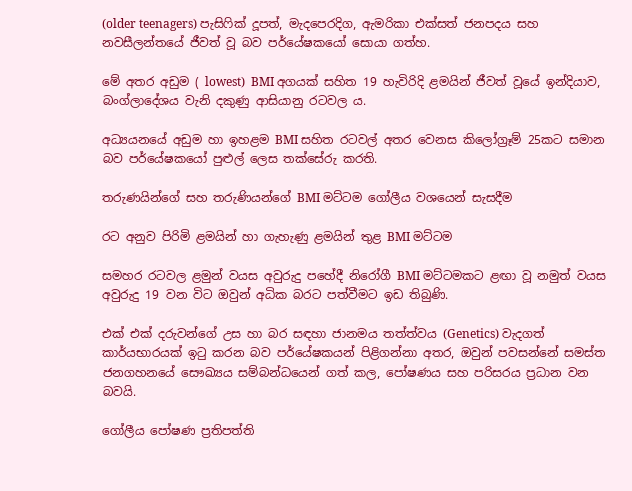(older teenagers) පැසිෆික් දූපත්, මැදපෙරදිග, ඇමරිකා එක්සත් ජනපදය සහ නවසීලන්තයේ ජීවත් වූ බව පර්යේෂකයෝ සොයා ගත්හ.

මේ අතර අඩුම ( lowest)  BMI අගයක් සහිත 19 හැවිරිදි ළමයින් ජීවත් වූයේ ඉන්දියාව, බංග්ලාදේශය වැනි දකුණු ආසියානු රටවල ය.

අධ්‍යයනයේ අඩුම හා ඉහළම BMI සහිත රටවල් අතර වෙනස කිලෝග්‍රෑම් 25කට සමාන බව පර්යේෂකයෝ පුළුල් ලෙස තක්සේරු කරති.

තරුණයින්ගේ සහ තරුණියන්ගේ BMI මට්ටම ගෝලීය වශයෙන් සැසදීම

රට අනුව පිරිමි ළමයින් හා ගැහැණු ළමයින් තුළ BMI මට්ටම

සමහර රටවල ළමුන් වයස අවුරුදු පහේදී නිරෝගී BMI මට්ටමකට ළඟා වූ නමුත් වයස අවුරුදු 19 වන විට ඔවුන් අධික බරට පත්වීමට ඉඩ තිබුණි.

එක් එක් දරුවන්ගේ උස හා බර සඳහා ජානමය තත්ත්වය (Genetics) වැදගත් කාර්යභාරයක් ඉටු කරන බව පර්යේෂකයන් පිළිගන්නා අතර, ඔවුන් පවසන්නේ සමස්ත ජනගහනයේ සෞඛ්‍යය සම්බන්ධයෙන් ගත් කල, පෝෂණය සහ පරිසරය ප්‍රධාන වන බවයි.

ගෝලීය පෝෂණ ප්‍රතිපත්ති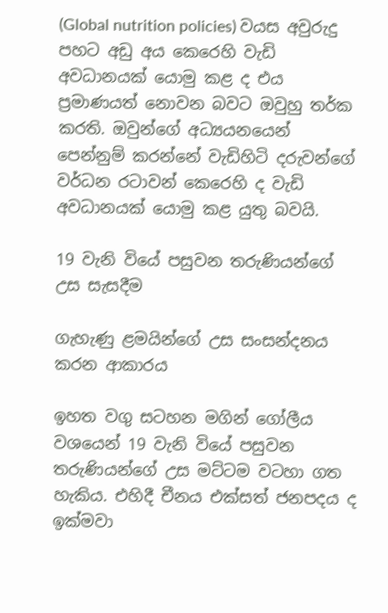(Global nutrition policies) වයස අවුරුදු පහට අඩු අය කෙරෙහි වැඩි අවධානයක් යොමු කළ ද එය ප්‍රමාණයත් නොවන බවට ඔවුහු තර්ක කරති. ඔවුන්ගේ අධ්‍යයනයෙන් පෙන්නුම් කරන්නේ වැඩිහිටි දරුවන්ගේ වර්ධන රටාවන් කෙරෙහි ද වැඩි අවධානයක් යොමු කළ යුතු බවයි.

19 වැනි වියේ පසුවන තරුණියන්ගේ උස සැසදීම

ගැහැණු ළමයින්ගේ උස සංසන්දනය කරන ආකාරය

ඉහත වගු සටහන මගින් ගෝලීය වශයෙන් 19 වැනි වියේ පසුවන තරුණියන්ගේ උස මට්ටම වටහා ගත හැකිය. එහිදී චීනය එක්සත් ජනපදය ද ඉක්මවා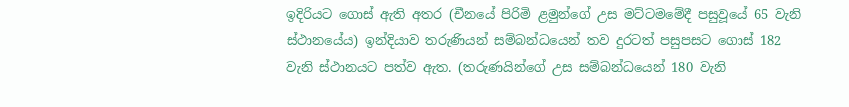ඉදිරියට ගොස් ඇති අතර (චීනයේ පිරිමි ළමුන්ගේ උස මට්ටමමේදී පසුවූයේ 65 වැනි ස්ථානයේය) ඉන්දියාව තරුණියන් සම්බන්ධයෙන් තව දුරටත් පසුපසට ගොස් 182 වැනි ස්ථානයට පත්ව ඇත. (තරුණයින්ගේ උස සම්බන්ධයෙන් 180 වැනි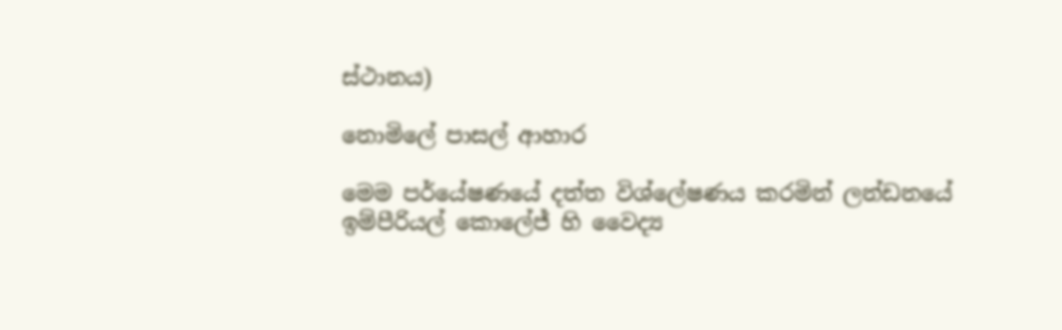ස්ථානය)

නොමිලේ පාසල් ආහාර

මෙම පර්යේෂණයේ දත්ත විශ්ලේෂණය කරමින් ලන්ඩනයේ ඉම්පීරියල් කොලේජ් හි වෛද්‍ය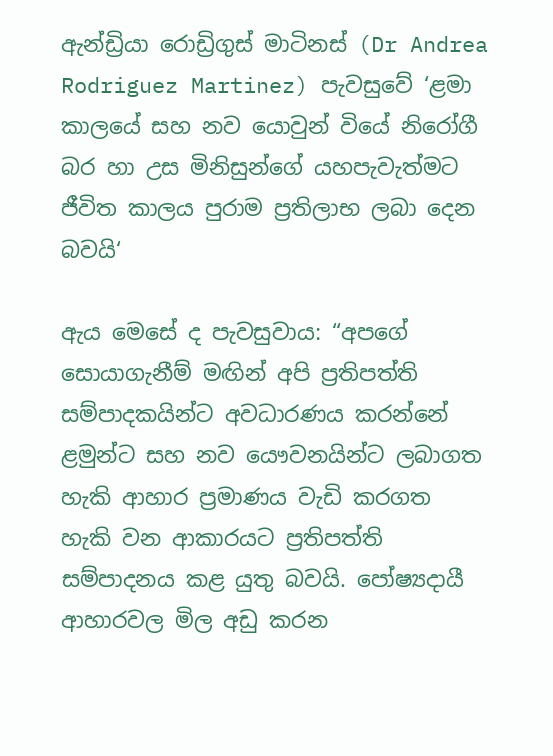ඇන්ඩ්‍රියා රොඩ්‍රිගුස් මාටිනස් (Dr Andrea Rodriguez Martinez) පැවසුවේ ‘ළමා කාලයේ සහ නව යොවුන් වියේ නිරෝගී බර හා උස මිනිසුන්ගේ යහපැවැත්මට ජීවිත කාලය පුරාම ප්‍රතිලාභ ලබා දෙන බවයි‘

ඇය මෙසේ ද පැවසුවාය: “අපගේ සොයාගැනීම් මඟින් අපි ප්‍රතිපත්ති සම්පාදකයින්ට අවධාරණය කරන්නේ ළමුන්ට සහ නව යෞවනයින්ට ලබාගත හැකි ආහාර ප්‍රමාණය වැඩි කරගත හැකි වන ආකාරයට ප්‍රතිපත්ති සම්පාදනය කළ යුතු බවයි. පෝෂ්‍යදායී ආහාරවල මිල අඩු කරන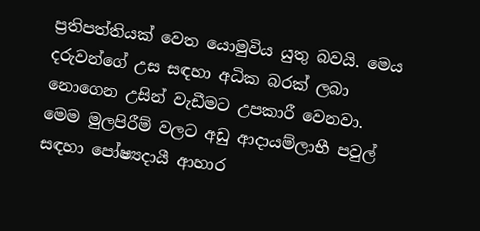ප්‍රතිපත්තියක් වෙත යොමුවිය යුතු බවයි. මෙය දරුවන්ගේ උස සඳහා අධික බරක් ලබා නොගෙන උසින් වැඩීමට උපකාරී වෙනවා. මෙම මුලපිරීම් වලට අඩු ආදායම්ලාභී පවුල් සඳහා පෝෂ්‍යදායී ආහාර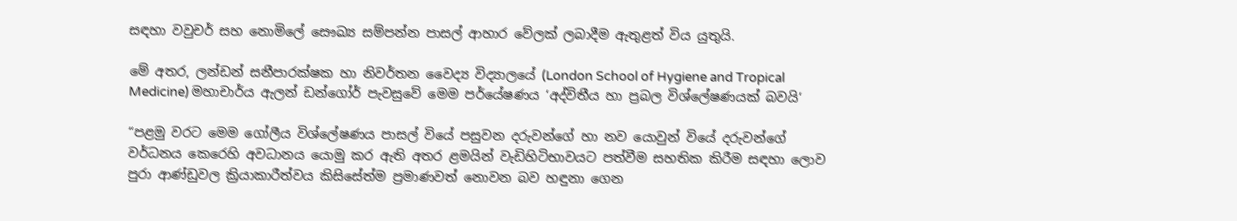සඳහා වවුචර් සහ නොමිලේ සෞඛ්‍ය සම්පන්න පාසල් ආහාර වේලක් ලබාදීම ඇතුළත් විය යුතුයි.

මේ අතර, ලන්ඩන් සනීපාරක්ෂක හා නිවර්තන වෛද්‍ය විද්‍යාලයේ (London School of Hygiene and Tropical Medicine) මහාචාර්ය ඇලන් ඩන්ගෝර් පැවසුවේ මෙම පර්යේෂණය ‘අද්විතීය හා ප්‍රබල විශ්ලේෂණයක් බවයි‘

“පළමු වරට මෙම ගෝලීය විශ්ලේෂණය පාසල් වියේ පසුවන දරුවන්ගේ හා නව යොවුන් වියේ දරුවන්ගේ වර්ධනය කෙරෙහි අවධානය යොමු කර ඇති අතර ළමයින් වැඩිහිටිභාවයට පත්වීම සහතික කිරීම සඳහා ලොව පුරා ආණ්ඩුවල ක්‍රියාකාරීත්වය කිසිසේත්ම ප්‍රමාණවත් නොවන බව හඳුනා ගෙන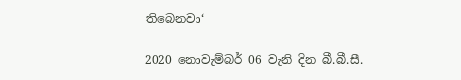තිබෙනවා‘

2020 නොවැම්බර් 06 වැනි දින බී.බී.සී.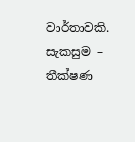වාර්තාවකි. සැකසුම – තීක්ෂණ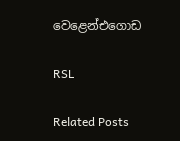වෙළෙන්එගොඩ

RSL

Related Posts